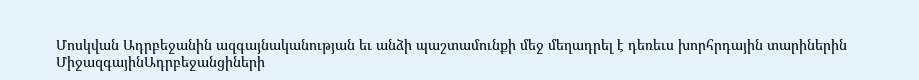Մոսկվան Ադրբեջանին ազգայնականության եւ անձի պաշտամունքի մեջ մեղադրել է դեռեւս խորհրդային տարիներին
ՄիջազգայինԱդրբեջանցիների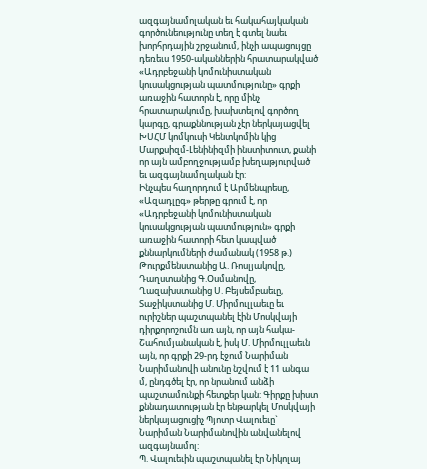ազգայնամոլական եւ հակահայկական գործունեությունը տեղ է գտել նաեւ խորհրդային շրջանում, ինչի ապացույցը դեռեւս 1950-ականներին հրատարակված «Ադրբեջանի կոմունիստական կուսակցության պատմությունը» գրքի առաջին հատորն է, որը մինչ հրատարակումը, խախտելով գործող կարգը, գրաքննության չէր ներկայացվել ԽՍՀՄ կոմկուսի Կենտկոմին կից Մարքսիզմ-Լենինիզմի ինստիտուտ, քանի որ այն ամբողջությամբ խեղաթյուրված եւ ազգայնամոլական էր:
Ինչպես հաղորդում է Արմենպրեսը, «Ազադլըգ» թերթը գրում է, որ «Ադրբեջանի կոմունիստական կուսակցության պատմություն» գրքի առաջին հատորի հետ կապված քննարկումների ժամանակ (1958 թ.) Թուրքմենստանից Ա. Ռոսլյակովը, Դաղստանից Գ.Օսմանովը, Ղազախստանից Ս. Բեյսեմբաեւը, Տաջիկստանից Մ. Միրմուլլաեւը եւ ուրիշներ պաշտպանել էին Մոսկվայի դիրքորոշումն առ այն, որ այն հակա-Շահումյանական է, իսկ Մ. Միրմուլլաեւն այն, որ գրքի 29-րդ էջում Նարիման Նարիմանովի անունը նշվում է 11 անգա մ, ընդգծել էր, որ նրանում անձի պաշտամունքի հետքեր կան: Գիրքը խիստ քննադատության էր ենթարկել Մոսկվայի ներկայացուցիչ Պյոտր Վալուեւը` Նարիման Նարիմանովին անվանելով ազգայնամոլ:
Պ. Վալուեւին պաշտպանել էր Նիկոլայ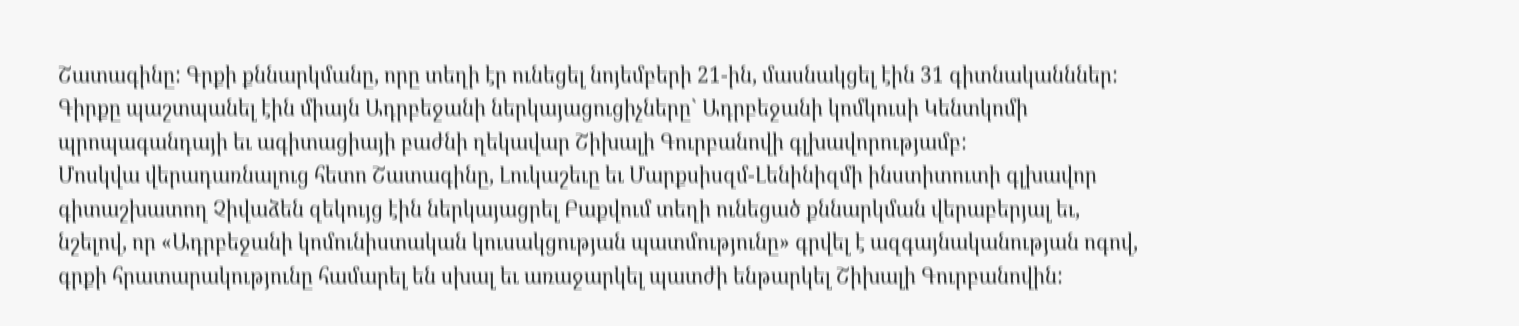Շատագինը: Գրքի քննարկմանը, որը տեղի էր ունեցել նոյեմբերի 21-ին, մասնակցել էին 31 գիտնականններ: Գիրքը պաշտպանել էին միայն Ադրբեջանի ներկայացուցիչները` Ադրբեջանի կոմկուսի Կենտկոմի պրոպագանդայի եւ ագիտացիայի բաժնի ղեկավար Շիխալի Գուրբանովի գլխավորությամբ:
Մոսկվա վերադառնալուց հետո Շատագինը, Լուկաշեւը եւ Մարքսիսզմ-Լենինիզմի ինստիտուտի գլխավոր գիտաշխատող Չիվաձեն զեկույց էին ներկայացրել Բաքվում տեղի ունեցած քննարկման վերաբերյալ եւ, նշելով, որ «Ադրբեջանի կոմունիստական կուսակցության պատմությունը» գրվել է ազգայնականության ոգով, գրքի հրատարակությունը համարել են սխալ եւ առաջարկել պատժի ենթարկել Շիխալի Գուրբանովին: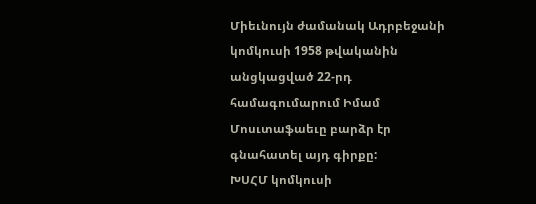Միեւնույն ժամանակ Ադրբեջանի կոմկուսի 1958 թվականին անցկացված 22-րդ համագումարում Իմամ Մոսւտաֆաեւը բարձր էր գնահատել այդ գիրքը:
ԽՍՀՄ կոմկուսի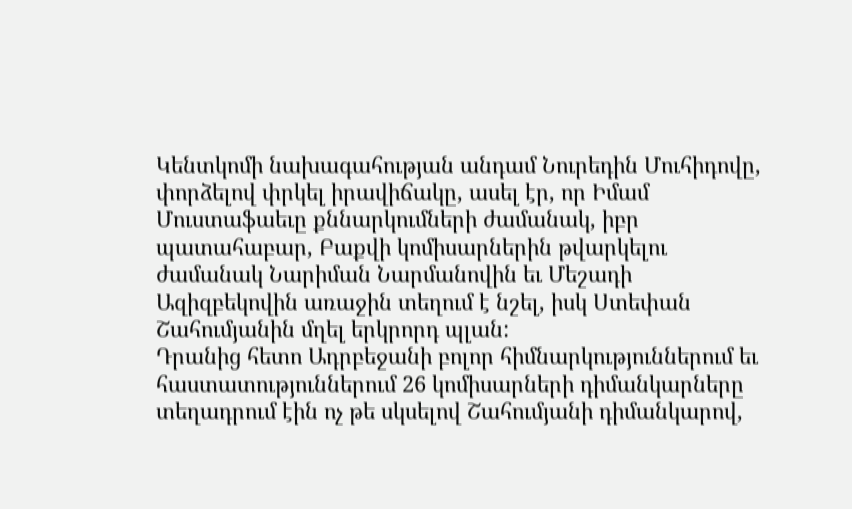Կենտկոմի նախագահության անդամ Նուրեդին Մուհիդովը, փորձելով փրկել իրավիճակը, ասել էր, որ Իմամ Մուստաֆաեւը քննարկումների ժամանակ, իբր պատահաբար, Բաքվի կոմիսարներին թվարկելու ժամանակ Նարիման Նարմանովին եւ Մեշադի Ազիզբեկովին առաջին տեղում է նշել, իսկ Ստեփան Շահումյանին մղել երկրորդ պլան:
Դրանից հետո Ադրբեջանի բոլոր հիմնարկություններում եւ հաստատություններում 26 կոմիսարների դիմանկարները տեղադրում էին ոչ թե սկսելով Շահումյանի դիմանկարով,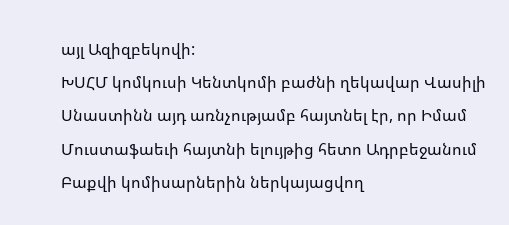այլ Ազիզբեկովի:
ԽՍՀՄ կոմկուսի Կենտկոմի բաժնի ղեկավար Վասիլի Սնաստինն այդ առնչությամբ հայտնել էր, որ Իմամ Մուստաֆաեւի հայտնի ելույթից հետո Ադրբեջանում Բաքվի կոմիսարներին ներկայացվող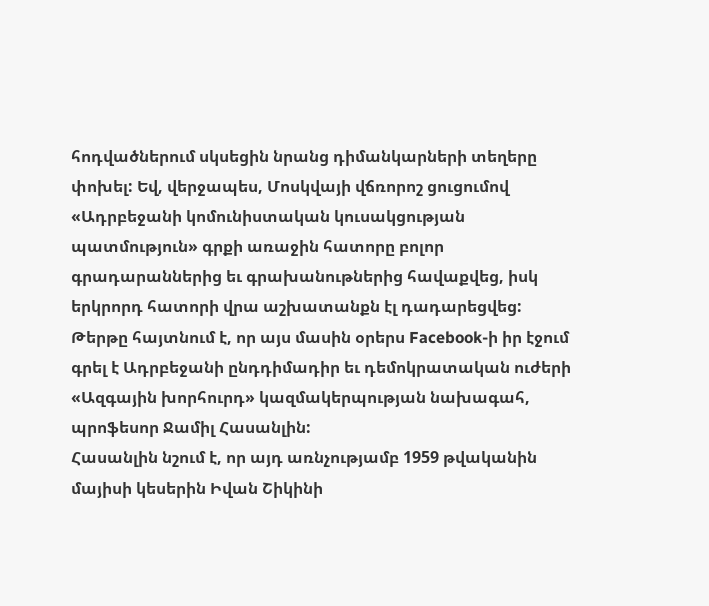հոդվածներում սկսեցին նրանց դիմանկարների տեղերը փոխել: Եվ, վերջապես, Մոսկվայի վճռորոշ ցուցումով «Ադրբեջանի կոմունիստական կուսակցության պատմություն» գրքի առաջին հատորը բոլոր գրադարաններից եւ գրախանութներից հավաքվեց, իսկ երկրորդ հատորի վրա աշխատանքն էլ դադարեցվեց:
Թերթը հայտնում է, որ այս մասին օրերս Facebook-ի իր էջում գրել է Ադրբեջանի ընդդիմադիր եւ դեմոկրատական ուժերի «Ազգային խորհուրդ» կազմակերպության նախագահ, պրոֆեսոր Ջամիլ Հասանլին:
Հասանլին նշում է, որ այդ առնչությամբ 1959 թվականին մայիսի կեսերին Իվան Շիկինի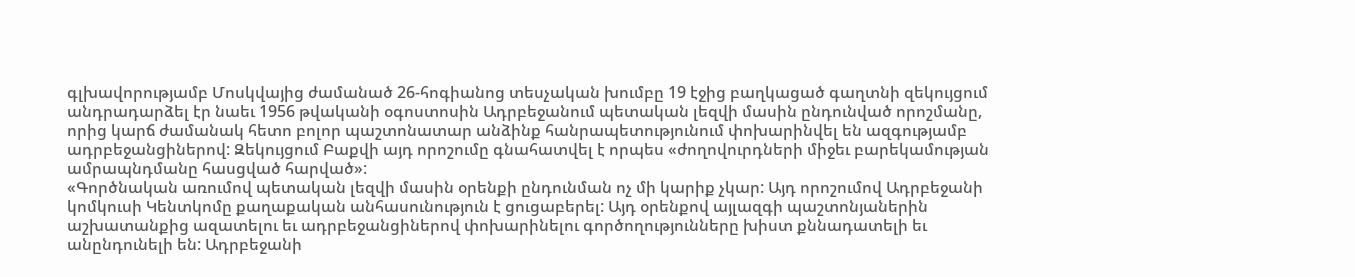գլխավորությամբ Մոսկվայից ժամանած 26-հոգիանոց տեսչական խումբը 19 էջից բաղկացած գաղտնի զեկույցում անդրադարձել էր նաեւ 1956 թվականի օգոստոսին Ադրբեջանում պետական լեզվի մասին ընդունված որոշմանը, որից կարճ ժամանակ հետո բոլոր պաշտոնատար անձինք հանրապետությունում փոխարինվել են ազգությամբ ադրբեջանցիներով: Զեկույցում Բաքվի այդ որոշումը գնահատվել է որպես «ժողովուրդների միջեւ բարեկամության ամրապնդմանը հասցված հարված»:
«Գործնական առումով պետական լեզվի մասին օրենքի ընդունման ոչ մի կարիք չկար: Այդ որոշումով Ադրբեջանի կոմկուսի Կենտկոմը քաղաքական անհասունություն է ցուցաբերել: Այդ օրենքով այլազգի պաշտոնյաներին աշխատանքից ազատելու եւ ադրբեջանցիներով փոխարինելու գործողությունները խիստ քննադատելի եւ անընդունելի են: Ադրբեջանի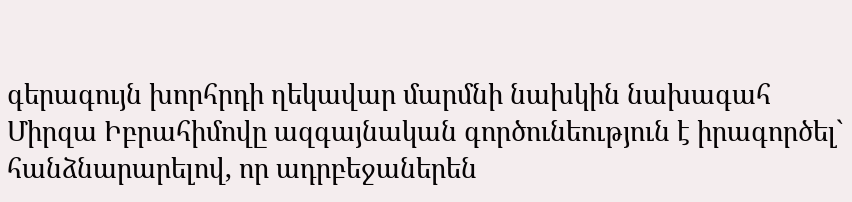գերագույն խորհրդի ղեկավար մարմնի նախկին նախագահ Միրզա Իբրահիմովը ազգայնական գործունեություն է իրագործել` հանձնարարելով, որ ադրբեջաներեն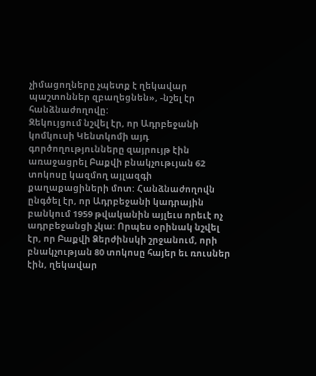չիմացողները չպետք է ղեկավար պաշտոններ զբաղեցնեն», -նշել էր հանձնաժողովը:
Զեկույցում նշվել էր, որ Ադրբեջանի կոմկուսի Կենտկոմի այդ գործողությունները զայրույթ էին առաջացրել Բաքվի բնակչութւյան 62 տոկոսը կազմող այլազգի քաղաքացիների մոտ: Հանձնաժողովն ընգծել էր, որ Ադրբեջանի կադրային բանկում 1959 թվականին այլեւս որեւէ ոչ ադրբեջանցի չկա: Որպես օրինակ նշվել էր, որ Բաքվի Ձերժինսկի շրջանում, որի բնակչության 80 տոկոսը հայեր եւ ռուսներ էին, ղեկավար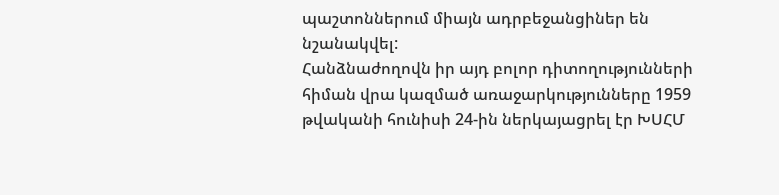պաշտոններում միայն ադրբեջանցիներ են նշանակվել:
Հանձնաժողովն իր այդ բոլոր դիտողությունների հիման վրա կազմած առաջարկությունները 1959 թվականի հունիսի 24-ին ներկայացրել էր ԽՍՀՄ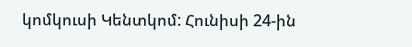կոմկուսի Կենտկոմ: Հունիսի 24-ին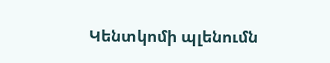Կենտկոմի պլենումն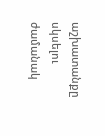աշխատանքը սկսելու ժամանակ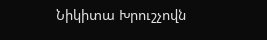Նիկիտա Խրուշչովն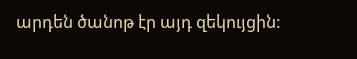արդեն ծանոթ էր այդ զեկույցին: